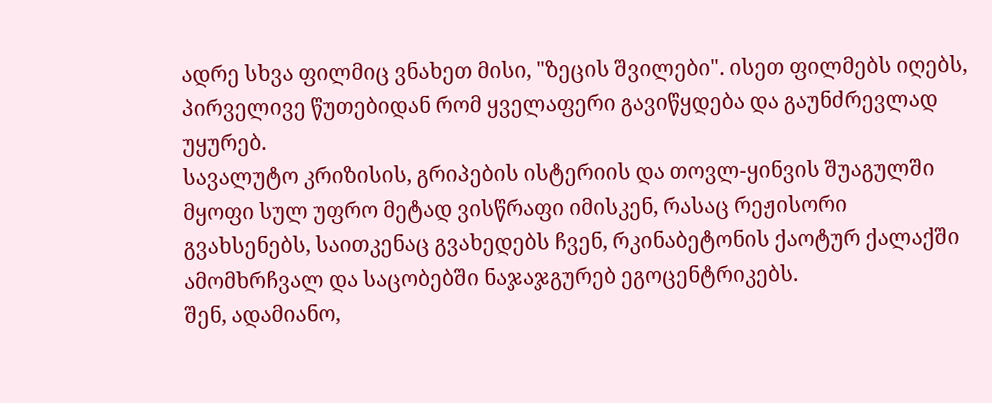ადრე სხვა ფილმიც ვნახეთ მისი, "ზეცის შვილები". ისეთ ფილმებს იღებს, პირველივე წუთებიდან რომ ყველაფერი გავიწყდება და გაუნძრევლად უყურებ.
სავალუტო კრიზისის, გრიპების ისტერიის და თოვლ-ყინვის შუაგულში მყოფი სულ უფრო მეტად ვისწრაფი იმისკენ, რასაც რეჟისორი გვახსენებს, საითკენაც გვახედებს ჩვენ, რკინაბეტონის ქაოტურ ქალაქში ამომხრჩვალ და საცობებში ნაჯაჯგურებ ეგოცენტრიკებს.
შენ, ადამიანო,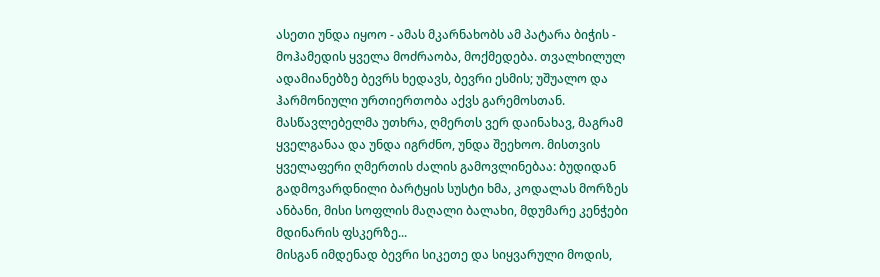ასეთი უნდა იყოო - ამას მკარნახობს ამ პატარა ბიჭის - მოჰამედის ყველა მოძრაობა, მოქმედება. თვალხილულ ადამიანებზე ბევრს ხედავს, ბევრი ესმის; უშუალო და ჰარმონიული ურთიერთობა აქვს გარემოსთან. მასწავლებელმა უთხრა, ღმერთს ვერ დაინახავ, მაგრამ ყველგანაა და უნდა იგრძნო, უნდა შეეხოო. მისთვის ყველაფერი ღმერთის ძალის გამოვლინებაა: ბუდიდან გადმოვარდნილი ბარტყის სუსტი ხმა, კოდალას მორზეს ანბანი, მისი სოფლის მაღალი ბალახი, მდუმარე კენჭები მდინარის ფსკერზე...
მისგან იმდენად ბევრი სიკეთე და სიყვარული მოდის,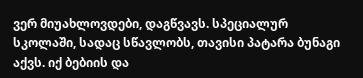ვერ მიუახლოვდები, დაგწვავს. სპეციალურ სკოლაში, სადაც სწავლობს, თავისი პატარა ბუნაგი აქვს. იქ ბებიის და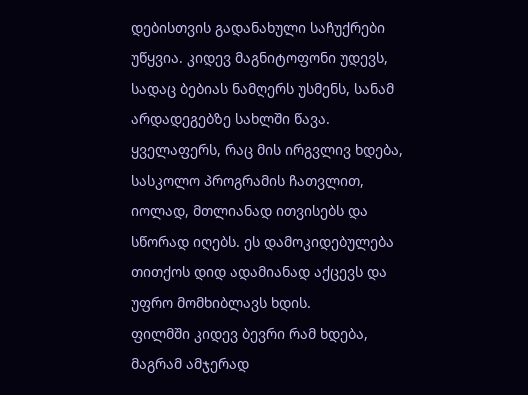დებისთვის გადანახული საჩუქრები უწყვია. კიდევ მაგნიტოფონი უდევს, სადაც ბებიას ნამღერს უსმენს, სანამ არდადეგებზე სახლში წავა. ყველაფერს, რაც მის ირგვლივ ხდება, სასკოლო პროგრამის ჩათვლით, იოლად, მთლიანად ითვისებს და სწორად იღებს. ეს დამოკიდებულება თითქოს დიდ ადამიანად აქცევს და უფრო მომხიბლავს ხდის.
ფილმში კიდევ ბევრი რამ ხდება, მაგრამ ამჯერად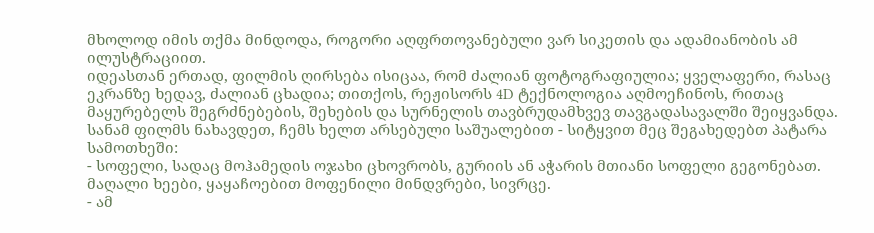მხოლოდ იმის თქმა მინდოდა, როგორი აღფრთოვანებული ვარ სიკეთის და ადამიანობის ამ ილუსტრაციით.
იდეასთან ერთად, ფილმის ღირსება ისიცაა, რომ ძალიან ფოტოგრაფიულია; ყველაფერი, რასაც ეკრანზე ხედავ, ძალიან ცხადია; თითქოს, რეჟისორს 4D ტექნოლოგია აღმოეჩინოს, რითაც მაყურებელს შეგრძნებების, შეხების და სურნელის თავბრუდამხვევ თავგადასავალში შეიყვანდა.
სანამ ფილმს ნახავდეთ, ჩემს ხელთ არსებული საშუალებით - სიტყვით მეც შეგახედებთ პატარა სამოთხეში:
- სოფელი, სადაც მოჰამედის ოჯახი ცხოვრობს, გურიის ან აჭარის მთიანი სოფელი გეგონებათ. მაღალი ხეები, ყაყაჩოებით მოფენილი მინდვრები, სივრცე.
- ამ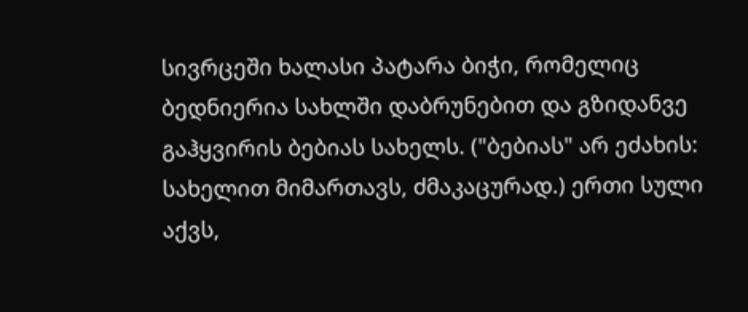სივრცეში ხალასი პატარა ბიჭი, რომელიც ბედნიერია სახლში დაბრუნებით და გზიდანვე გაჰყვირის ბებიას სახელს. ("ბებიას" არ ეძახის: სახელით მიმართავს, ძმაკაცურად.) ერთი სული აქვს,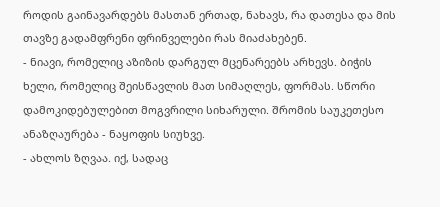როდის გაინავარდებს მასთან ერთად, ნახავს, რა დათესა და მის თავზე გადამფრენი ფრინველები რას მიაძახებენ.
- ნიავი, რომელიც აზიზის დარგულ მცენარეებს არხევს. ბიჭის ხელი, რომელიც შეისწავლის მათ სიმაღლეს, ფორმას. სწორი დამოკიდებულებით მოგვრილი სიხარული. შრომის საუკეთესო ანაზღაურება - ნაყოფის სიუხვე.
- ახლოს ზღვაა. იქ, სადაც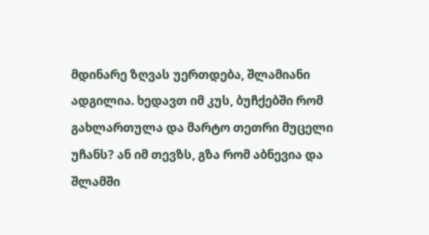მდინარე ზღვას უერთდება, შლამიანი ადგილია. ხედავთ იმ კუს, ბუჩქებში რომ გახლართულა და მარტო თეთრი მუცელი უჩანს? ან იმ თევზს, გზა რომ აბნევია და შლამში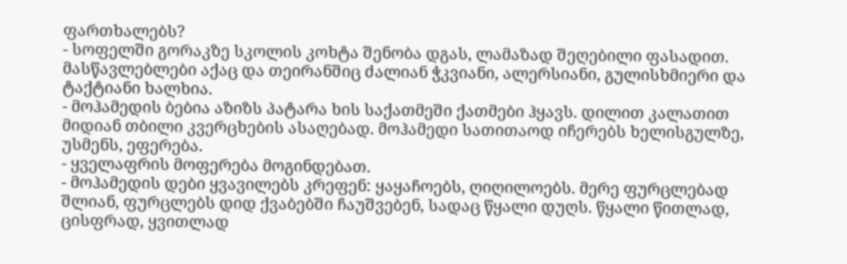ფართხალებს?
- სოფელში გორაკზე სკოლის კოხტა შენობა დგას, ლამაზად შეღებილი ფასადით. მასწავლებლები აქაც და თეირანშიც ძალიან ჭკვიანი, ალერსიანი, გულისხმიერი და ტაქტიანი ხალხია.
- მოჰამედის ბებია აზიზს პატარა ხის საქათმეში ქათმები ჰყავს. დილით კალათით მიდიან თბილი კვერცხების ასაღებად. მოჰამედი სათითაოდ იჩერებს ხელისგულზე, უსმენს, ეფერება.
- ყველაფრის მოფერება მოგინდებათ.
- მოჰამედის დები ყვავილებს კრეფენ: ყაყაჩოებს, ღიღილოებს. მერე ფურცლებად შლიან, ფურცლებს დიდ ქვაბებში ჩაუშვებენ, სადაც წყალი დუღს. წყალი წითლად, ცისფრად, ყვითლად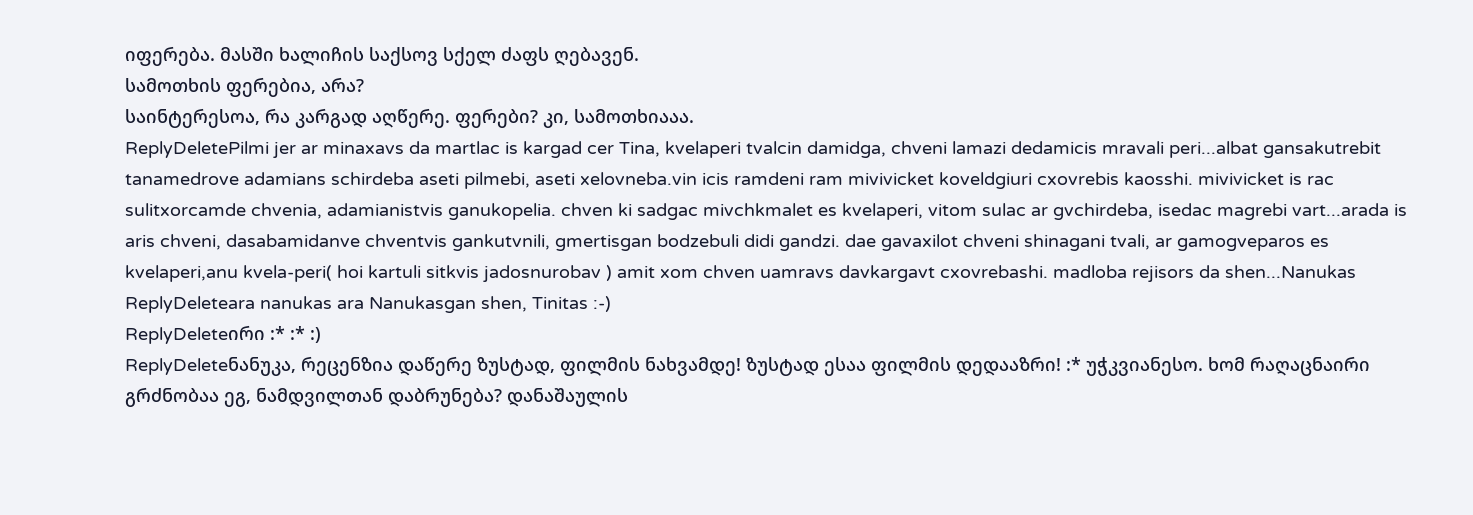იფერება. მასში ხალიჩის საქსოვ სქელ ძაფს ღებავენ.
სამოთხის ფერებია, არა?
საინტერესოა, რა კარგად აღწერე. ფერები? კი, სამოთხიააა.
ReplyDeletePilmi jer ar minaxavs da martlac is kargad cer Tina, kvelaperi tvalcin damidga, chveni lamazi dedamicis mravali peri...albat gansakutrebit tanamedrove adamians schirdeba aseti pilmebi, aseti xelovneba.vin icis ramdeni ram mivivicket koveldgiuri cxovrebis kaosshi. mivivicket is rac sulitxorcamde chvenia, adamianistvis ganukopelia. chven ki sadgac mivchkmalet es kvelaperi, vitom sulac ar gvchirdeba, isedac magrebi vart...arada is aris chveni, dasabamidanve chventvis gankutvnili, gmertisgan bodzebuli didi gandzi. dae gavaxilot chveni shinagani tvali, ar gamogveparos es kvelaperi,anu kvela-peri( hoi kartuli sitkvis jadosnurobav ) amit xom chven uamravs davkargavt cxovrebashi. madloba rejisors da shen...Nanukas
ReplyDeleteara nanukas ara Nanukasgan shen, Tinitas :-)
ReplyDeleteირი :* :* :)
ReplyDeleteნანუკა, რეცენზია დაწერე ზუსტად, ფილმის ნახვამდე! ზუსტად ესაა ფილმის დედააზრი! :* უჭკვიანესო. ხომ რაღაცნაირი გრძნობაა ეგ, ნამდვილთან დაბრუნება? დანაშაულის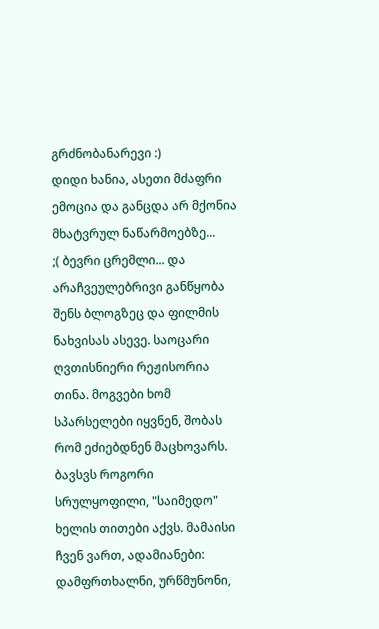გრძნობანარევი :)
დიდი ხანია, ასეთი მძაფრი ემოცია და განცდა არ მქონია მხატვრულ ნაწარმოებზე...
;( ბევრი ცრემლი... და არაჩვეულებრივი განწყობა შენს ბლოგზეც და ფილმის ნახვისას ასევე. საოცარი ღვთისნიერი რეჟისორია თინა. მოგვები ხომ სპარსელები იყვნენ, შობას რომ ეძიებდნენ მაცხოვარს. ბავსვს როგორი სრულყოფილი, "საიმედო" ხელის თითები აქვს. მამაისი ჩვენ ვართ, ადამიანები: დამფრთხალნი, ურწმუნონი,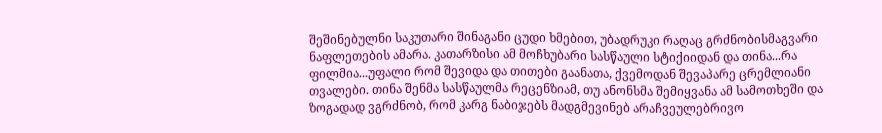შეშინებულნი საკუთარი შინაგანი ცუდი ხმებით, უბადრუკი რაღაც გრძნობისმაგვარი ნაფლეთების ამარა. კათარზისი ამ მოჩხუბარი სასწაული სტიქიიდან და თინა...რა ფილმია...უფალი რომ შევიდა და თითები გაანათა, ქვემოდან შევაპარე ცრემლიანი თვალები. თინა შენმა სასწაულმა რეცენზიამ, თუ ანონსმა შემიყვანა ამ სამოთხეში და ზოგადად ვგრძნობ, რომ კარგ ნაბიჯებს მადგმევინებ არაჩვეულებრივო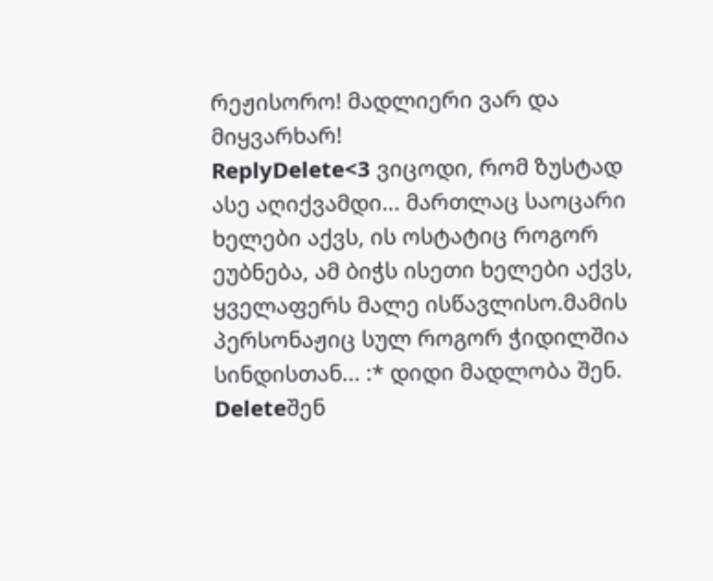რეჟისორო! მადლიერი ვარ და მიყვარხარ!
ReplyDelete<3 ვიცოდი, რომ ზუსტად ასე აღიქვამდი... მართლაც საოცარი ხელები აქვს, ის ოსტატიც როგორ ეუბნება, ამ ბიჭს ისეთი ხელები აქვს, ყველაფერს მალე ისწავლისო.მამის პერსონაჟიც სულ როგორ ჭიდილშია სინდისთან... :* დიდი მადლობა შენ.
Deleteშენ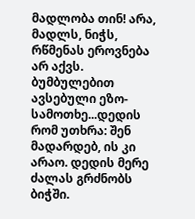მადლობა თინ! არა, მადლს, ნიჭს, რწმენას ეროვნება არ აქვს. ბუმბულებით ავსებული ეზო-სამოთხე...დედის რომ უთხრა: შენ მადარდებ, ის კი არაო. დედის მერე ძალას გრძნობს ბიჭში.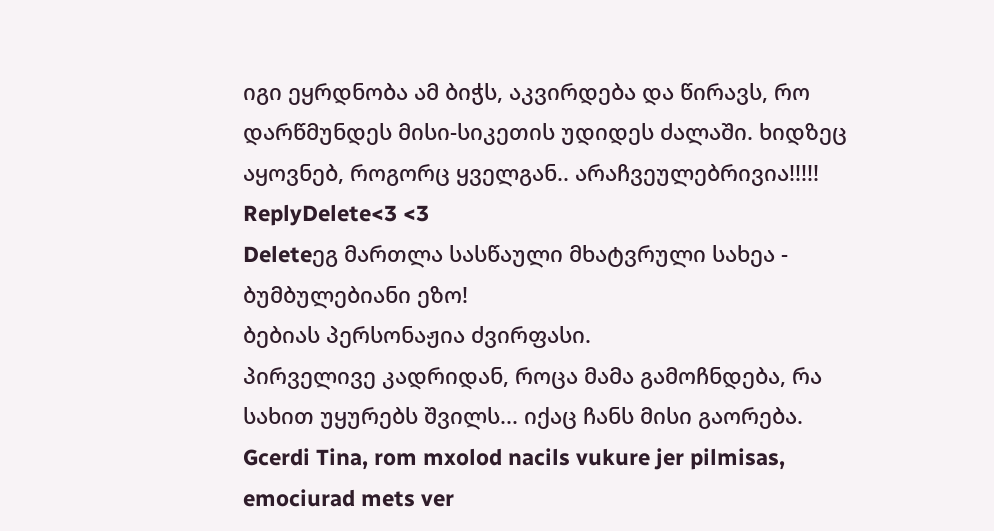იგი ეყრდნობა ამ ბიჭს, აკვირდება და წირავს, რო დარწმუნდეს მისი-სიკეთის უდიდეს ძალაში. ხიდზეც აყოვნებ, როგორც ყველგან.. არაჩვეულებრივია!!!!!
ReplyDelete<3 <3
Deleteეგ მართლა სასწაული მხატვრული სახეა - ბუმბულებიანი ეზო!
ბებიას პერსონაჟია ძვირფასი.
პირველივე კადრიდან, როცა მამა გამოჩნდება, რა სახით უყურებს შვილს... იქაც ჩანს მისი გაორება.
Gcerdi Tina, rom mxolod nacils vukure jer pilmisas, emociurad mets ver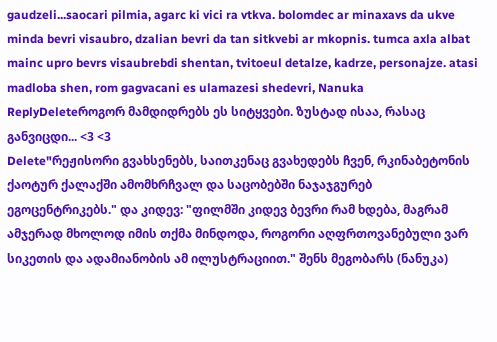gaudzeli...saocari pilmia, agarc ki vici ra vtkva. bolomdec ar minaxavs da ukve minda bevri visaubro, dzalian bevri da tan sitkvebi ar mkopnis. tumca axla albat mainc upro bevrs visaubrebdi shentan, tvitoeul detalze, kadrze, personajze. atasi madloba shen, rom gagvacani es ulamazesi shedevri, Nanuka
ReplyDeleteროგორ მამდიდრებს ეს სიტყვები. ზუსტად ისაა, რასაც განვიცდი... <3 <3
Delete"რეჟისორი გვახსენებს, საითკენაც გვახედებს ჩვენ, რკინაბეტონის ქაოტურ ქალაქში ამომხრჩვალ და საცობებში ნაჯაჯგურებ ეგოცენტრიკებს." და კიდევ: "ფილმში კიდევ ბევრი რამ ხდება, მაგრამ ამჯერად მხოლოდ იმის თქმა მინდოდა, როგორი აღფრთოვანებული ვარ სიკეთის და ადამიანობის ამ ილუსტრაციით." შენს მეგობარს (ნანუკა)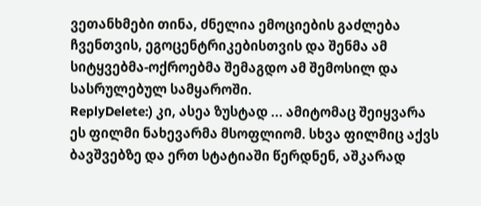ვეთანხმები თინა, ძნელია ემოციების გაძლება ჩვენთვის, ეგოცენტრიკებისთვის და შენმა ამ სიტყვებმა-ოქროებმა შემაგდო ამ შემოსილ და სასრულებულ სამყაროში.
ReplyDelete:) კი, ასეა ზუსტად ... ამიტომაც შეიყვარა ეს ფილმი ნახევარმა მსოფლიომ. სხვა ფილმიც აქვს ბავშვებზე და ერთ სტატიაში წერდნენ, აშკარად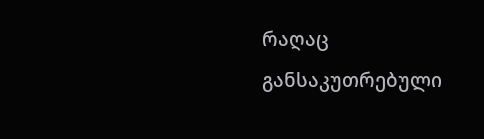რაღაც განსაკუთრებული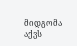მიდგომა აქვს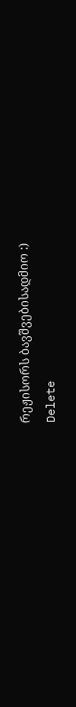რეჟისორს ბავშვებისადმიო :)
Delete